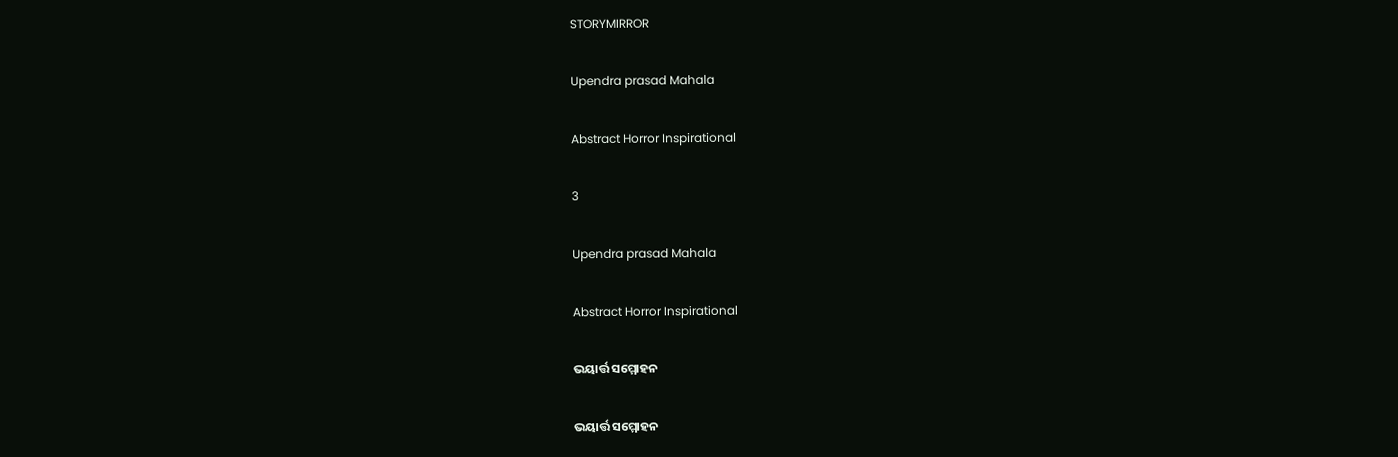STORYMIRROR

Upendra prasad Mahala

Abstract Horror Inspirational

3

Upendra prasad Mahala

Abstract Horror Inspirational

ଭୟାର୍ତ୍ତ ସମ୍ମୋହନ

ଭୟାର୍ତ୍ତ ସମ୍ମୋହନ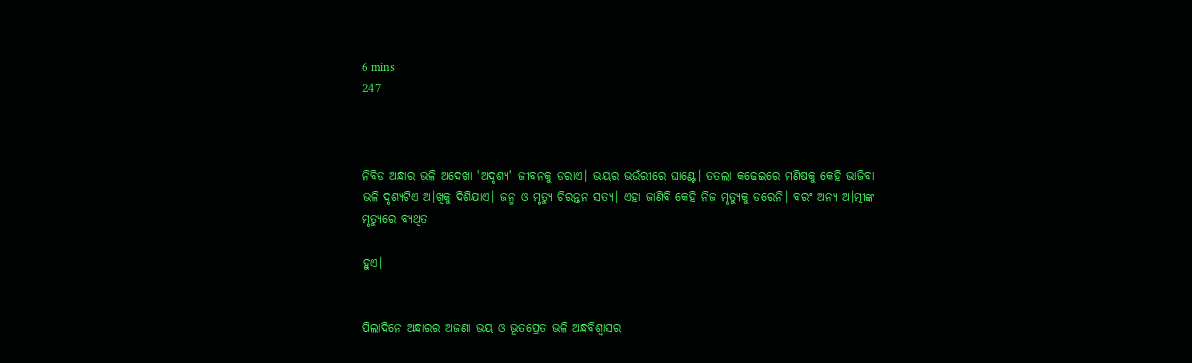6 mins
247



ନିବିଡ ଅନ୍ଧାର ଭଳି ଅଦେଖା 'ଅଦୃଶ୍ୟ' ଜୀବନକୁ ଡରାଏ। ଭୟର ଭଉଁରୀରେ ଘାଣ୍ଟେ। ତତଲା କଢେଇରେ ମଣିଷକୁ କେହି ଭାଜିବା ଭଳି ଦୃଶ୍ୟଟିଏ ଅ।ଖିକୁ ଦିଶିଯାଏ। ଜନ୍ମ ଓ ମୃତ୍ୟୁ ଚିରନ୍ତନ ସତ୍ୟ। ଏହା ଜାଣିବି କେହି ନିଜ ମୃତ୍ୟୁକୁ ଡରେନି। ବରଂ ଅନ୍ୟ ଅ।ତ୍ମୀଙ୍କ ମୃତ୍ୟୁରେ ବ୍ୟଥିତ

ହୁଏ।


ପିଲାଦିନେ ଅନ୍ଧାରର ଅଜଣା ଭୟ ଓ ଭୂତପ୍ରେତ ଭଳି ଅନ୍ଧବିଶ୍ବାସର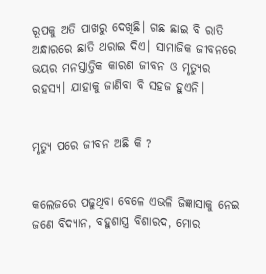ରୂପକୁ ଅତି ପାଖରୁ ଦେଖିଛି। ଗଛ ଛାଇ ବି ରାତି ଅନ୍ଧାରରେ ଛାତି ଥରାଇ ଦିଏ। ସାମାଜିକ ଜୀବନରେ ଭୟର ମନସ୍ତାତ୍ତିକ କାରଣ ଜୀବନ ଓ ମୃତ୍ୟୁର ରହସ୍ୟ। ଯାହାକୁ ଜାଣିବା ବି ସହଜ ହୁଏନି।


ମୃତ୍ୟୁ ପରେ ଜୀବନ ଅଛି କି ?


କଲେଜରେ ପଢୁଥିବା ବେଳେ ଏଭଳି ଜିଜ୍ଞାସାକୁ ନେଇ ଜଣେ ବିଦ୍ୟାନ, ବହୁଶାସ୍ତ୍ର ବିଶାରଦ, ମୋର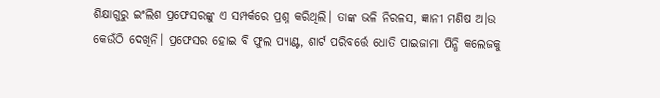ଶିକ୍ଷାଗୁରୁ ଇଂଲିଶ ପ୍ରଫେସରଙ୍କୁ ଏ ସମ୍ପର୍କରେ ପ୍ରଶ୍ନ କରିଥିଲି। ତାଙ୍କ ଭଳି ନିରଳସ, ଜ୍ଞାନୀ ମଣିଷ ଅ।ଉ କେଉଁଠି ଦେଖିନି। ପ୍ରଫେସର ହୋଇ ବି ଫୁଲ ପ୍ୟାଣ୍ଟ, ଶାର୍ଟ ପରିବର୍ତ୍ତେ ଧୋତି ପାଇଜାମା ପିନ୍ଧି କଲେଜକୁ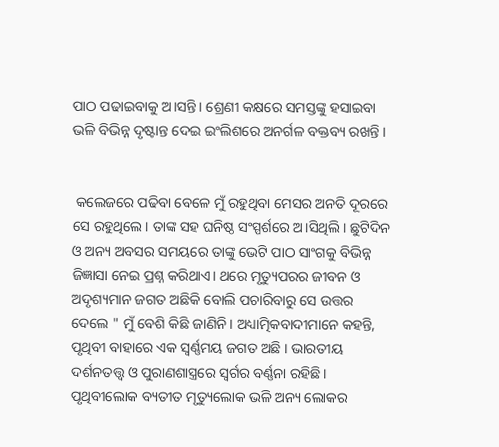ପାଠ ପଢାଇବାକୁ ଅ।ସନ୍ତି। ଶ୍ରେଣୀ କକ୍ଷରେ ସମସ୍ତଙ୍କୁ ହସାଇବା ଭଳି ବିଭିନ୍ନ ଦୃଷ୍ଟାନ୍ତ ଦେଇ ଇଂଲିଶରେ ଅନର୍ଗଳ ବକ୍ତବ୍ୟ ରଖନ୍ତି ।


 କଲେଜରେ ପଢିବା ବେଳେ ମୁଁ ରହୁଥିବା ମେସର ଅନତି ଦୂରରେ ସେ ରହୁଥିଲେ। ତାଙ୍କ ସହ ଘନିଷ୍ଠ ସଂସ୍ପର୍ଶରେ ଅ।ସିଥିଲି। ଛୁଟିଦିନ ଓ ଅନ୍ୟ ଅବସର ସମୟରେ ତାଙ୍କୁ ଭେଟି ପାଠ ସାଂଗକୁ ବିଭିନ୍ନ ଜିଜ୍ଞାସା ନେଇ ପ୍ରଶ୍ନ କରିଥାଏ। ଥରେ ମୃତ୍ୟୁପରର ଜୀବନ ଓ ଅଦୃଶ୍ୟମାନ ଜଗତ ଅଛିକି ବୋଲି ପଚାରିବାରୁ ସେ ଉତ୍ତର ଦେଲେ " ମୁଁ ବେଶି କିଛି ଜାଣିନି। ଅଧ୍ୟାତ୍ମିକବାଦୀମାନେ କହନ୍ତି, ପୃଥିବୀ ବାହାରେ ଏକ ସ୍ବର୍ଣ୍ଣମୟ ଜଗତ ଅଛି । ଭାରତୀୟ ଦର୍ଶନତତ୍ତ୍ବ ଓ ପୁରାଣଶାସ୍ତ୍ରରେ ସ୍ବର୍ଗର ବର୍ଣ୍ଣନା ରହିଛି। ପୃଥିବୀଲୋକ ବ୍ୟତୀତ ମୃତ୍ୟୁଲୋକ ଭଳି ଅନ୍ୟ ଲୋକର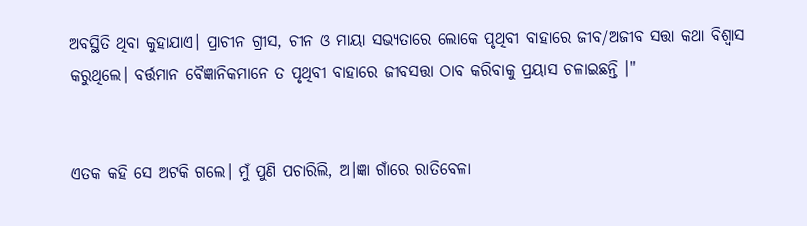ଅବସ୍ଥିତି ଥିବା କୁହାଯାଏ। ପ୍ରାଚୀନ ଗ୍ରୀସ, ଚୀନ ଓ ମାୟା ସଭ୍ୟତାରେ ଲୋକେ ପୃଥିବୀ ବାହାରେ ଜୀବ/ଅଜୀବ ସତ୍ତା କଥା ବିଶ୍ବାସ କରୁଥିଲେ। ବର୍ତ୍ତମାନ ବୈଜ୍ଞାନିକମାନେ ତ ପୃଥିବୀ ବାହାରେ ଜୀବସତ୍ତା ଠାବ କରିବାକୁ ପ୍ରୟାସ ଚଳାଇଛନ୍ତି ।"


ଏତକ କହି ସେ ଅଟକି ଗଲେ। ମୁଁ ପୁଣି ପଚାରିଲି, ଅ।ଜ୍ଞା ଗାଁରେ ରାତିବେଳା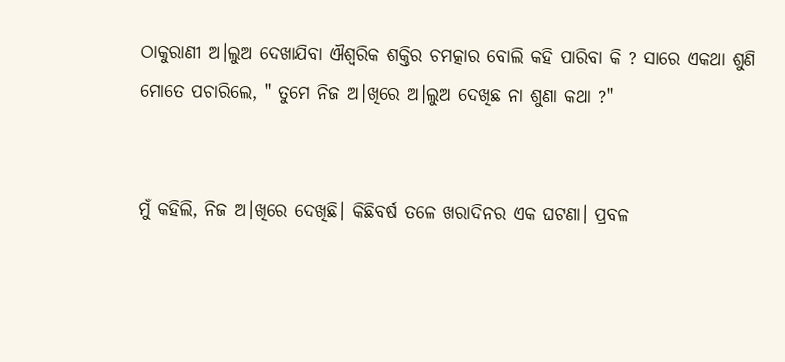ଠାକୁରାଣୀ ଅ।ଲୁଅ ଦେଖାଯିବା ଐଶ୍ବରିକ ଶକ୍ତିର ଚମତ୍କାର ବୋଲି କହି ପାରିବା କି ? ସାରେ ଏକଥା ଶୁଣି ମୋତେ ପଚାରିଲେ, " ତୁମେ ନିଜ ଅ।ଖିରେ ଅ।ଲୁଅ ଦେଖିଛ ନା ଶୁଣା କଥା ?"


ମୁଁ କହିଲି, ନିଜ ଅ।ଖିରେ ଦେଖିଛି। କିଛିବର୍ଷ ତଳେ ଖରାଦିନର ଏକ ଘଟଣା। ପ୍ରବଳ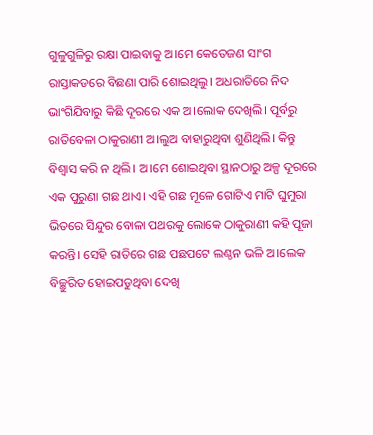ଗୁଳୁଗୁଳିରୁ ରକ୍ଷା ପାଇବାକୁ ଅ।ମେ କେତେଜଣ ସାଂଗ ରାସ୍ତାକଡରେ ବିଛଣା ପାରି ଶୋଇଥିଲୁ। ଅଧରାତିରେ ନିଦ ଭାଂଗିଯିବାରୁ କିଛି ଦୂରରେ ଏକ ଅ।ଲୋକ ଦେଖିଲି। ପୂର୍ବରୁ ରାତିବେଳା ଠାକୁରାଣୀ ଅ।ଲୁଅ ବାହାରୁଥିବା ଶୁଣିଥିଲି। କିନ୍ତୁ ବିଶ୍ବାସ କରି ନ ଥିଲି। ଅ।ମେ ଶୋଇଥିବା ସ୍ଥାନଠାରୁ ଅଳ୍ପ ଦୂରରେ ଏକ ପୁରୁଣା ଗଛ ଥାଏ। ଏହି ଗଛ ମୂଳେ ଗୋଟିଏ ମାଟି ଘୁମୁରା ଭିତରେ ସିନ୍ଦୁର ବୋଳା ପଥରକୁ ଲୋକେ ଠାକୁରାଣୀ କହି ପୂଜା କରନ୍ତି। ସେହି ରାତିରେ ଗଛ ପଛପଟେ ଲଣ୍ଠନ ଭଳି ଅ।ଲେକ ବିଚ୍ଛୁରିତ ହୋଇପଡୁଥିବା ଦେଖି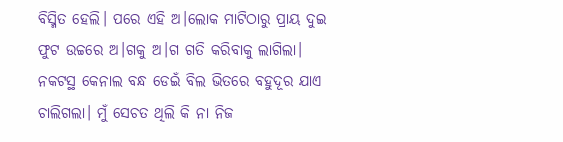ବିସ୍ମିତ ହେଲି। ପରେ ଏହି ଅ।ଲୋକ ମାଟିଠାରୁ ପ୍ରାୟ ଦୁଇ ଫୁଟ ଉଚ୍ଚରେ ଅ।ଗକୁ ଅ।ଗ ଗତି କରିବାକୁ ଲାଗିଲା। ନକଟସ୍ଥ କେନାଲ ବନ୍ଧ ଡେଇଁ ବିଲ ଭିତରେ ବହୁଦୂର ଯାଏ ଚାଲିଗଲା। ମୁଁ ସେଚତ ଥିଲି କି ନା ନିଜ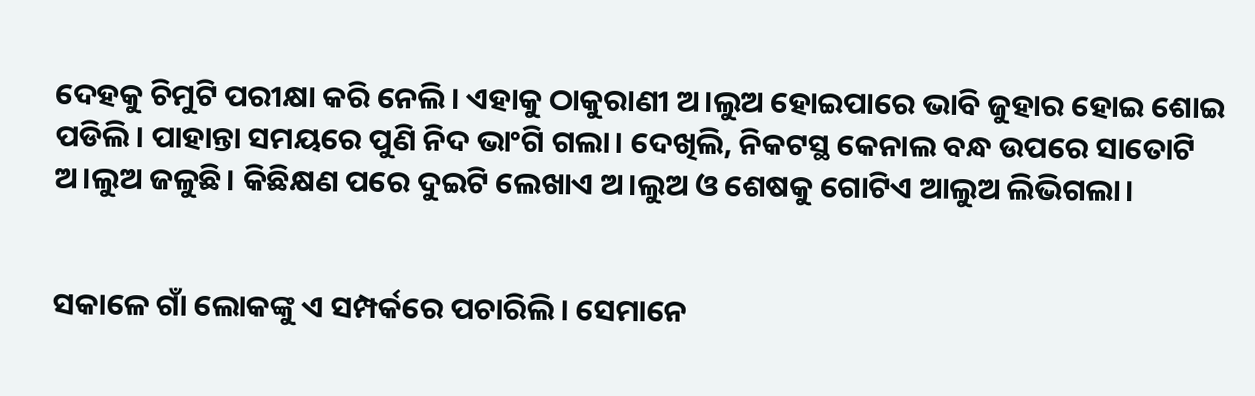ଦେହକୁ ଚିମୁଟି ପରୀକ୍ଷା କରି ନେଲି। ଏହାକୁ ଠାକୁରାଣୀ ଅ।ଲୁଅ ହୋଇପାରେ ଭାବି ଜୁହାର ହୋଇ ଶୋଇ ପଡିଲି। ପାହାନ୍ତା ସମୟରେ ପୁଣି ନିଦ ଭାଂଗି ଗଲା। ଦେଖିଲି, ନିକଟସ୍ଥ କେନାଲ ବନ୍ଧ ଉପରେ ସାତୋଟି ଅ।ଲୁଅ ଜଳୁଛି। କିଛିକ୍ଷଣ ପରେ ଦୁଇଟି ଲେଖାଏ ଅ।ଲୁଅ ଓ ଶେଷକୁ ଗୋଟିଏ ଆଲୁଅ ଲିଭିଗଲା।


ସକାଳେ ଗାଁ ଲୋକଙ୍କୁ ଏ ସମ୍ପର୍କରେ ପଚାରିଲି। ସେମାନେ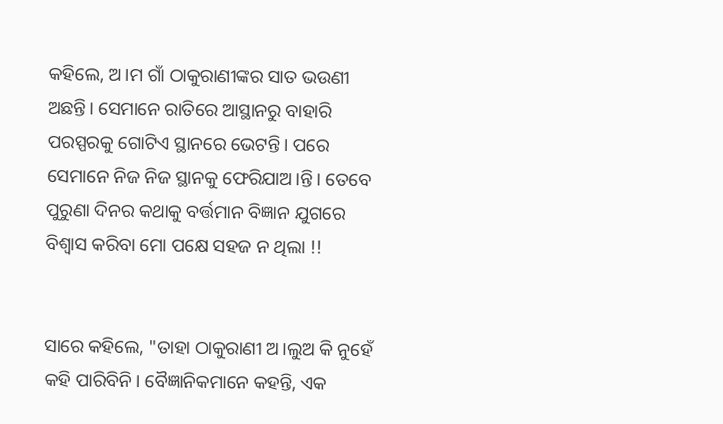କହିଲେ, ଅ।ମ ଗାଁ ଠାକୁରାଣୀଙ୍କର ସାତ ଭଉଣୀ ଅଛନ୍ତି। ସେମାନେ ରାତିରେ ଆସ୍ଥାନରୁ ବାହାରି ପରସ୍ପରକୁ ଗୋଟିଏ ସ୍ଥାନରେ ଭେଟନ୍ତି। ପରେ ସେମାନେ ନିଜ ନିଜ ସ୍ଥାନକୁ ଫେରିଯାଅ।ନ୍ତି। ତେବେ ପୁରୁଣା ଦିନର କଥାକୁ ବର୍ତ୍ତମାନ ବିଜ୍ଞାନ ଯୁଗରେ ବିଶ୍ବାସ କରିବା ମୋ ପକ୍ଷେ ସହଜ ନ ଥିଲା !!


ସାରେ କହିଲେ, "ତାହା ଠାକୁରାଣୀ ଅ।ଲୁଅ କି ନୁହେଁ କହି ପାରିବିନି। ବୈଜ୍ଞାନିକମାନେ କହନ୍ତି, ଏକ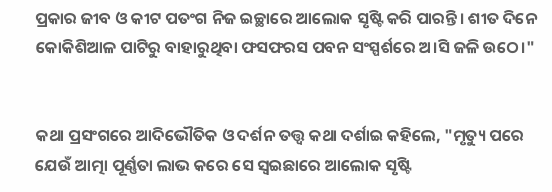ପ୍ରକାର ଜୀବ ଓ କୀଟ ପତଂଗ ନିଜ ଇଚ୍ଛାରେ ଆଲୋକ ସୃଷ୍ଟି କରି ପାରନ୍ତି। ଶୀତ ଦିନେ କୋକିଶିଆଳ ପାଟିରୁ ବାହାରୁଥିବା ଫସଫରସ ପବନ ସଂସ୍ପର୍ଶରେ ଅ।ସି ଜଳି ଉଠେ।"


କଥା ପ୍ରସଂଗରେ ଆଦିଭୌତିକ ଓ ଦର୍ଶନ ତତ୍ତ୍ବ କଥା ଦର୍ଶାଇ କହିଲେ, "ମୃତ୍ୟୁ ପରେ ଯେଉଁ ଆତ୍ମା ପୂର୍ଣ୍ଣତା ଲାଭ କରେ ସେ ସ୍ବଇଛାରେ ଆଲୋକ ସୃଷ୍ଟି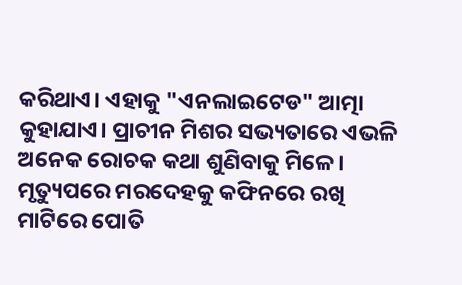କରିଥାଏ। ଏହାକୁ "ଏନଲାଇଟେଡ" ଆତ୍ମା କୁହାଯାଏ। ପ୍ରାଚୀନ ମିଶର ସଭ୍ୟତାରେ ଏଭଳି ଅନେକ ରୋଚକ କଥା ଶୁଣିବାକୁ ମିଳେ। ମୃତ୍ୟୁପରେ ମରଦେହକୁ କଫିନରେ ରଖି ମାଟିରେ ପୋତି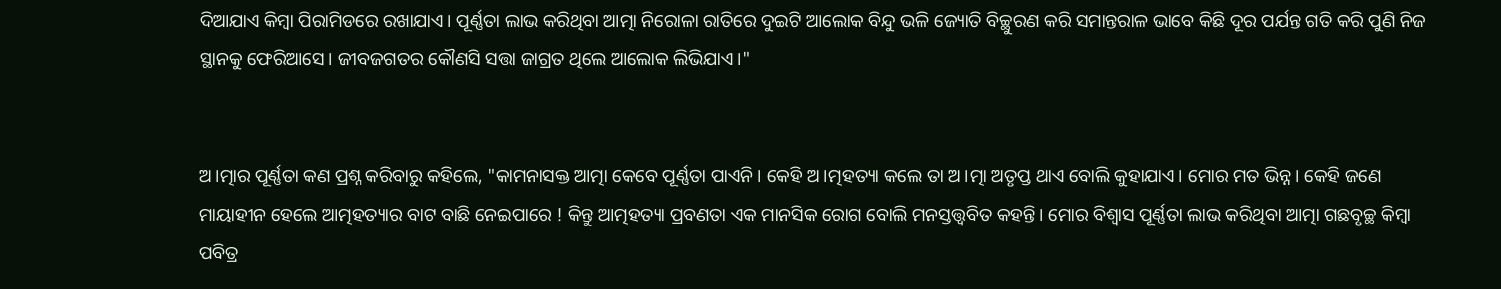ଦିଆଯାଏ କିମ୍ବା ପିରାମିଡରେ ରଖାଯାଏ। ପୂର୍ଣ୍ଣତା ଲାଭ କରିଥିବା ଆତ୍ମା ନିରୋଳା ରାତିରେ ଦୁଇଟି ଆଲୋକ ବିନ୍ଦୁ ଭଳି ଜ୍ୟୋତି ବିଚ୍ଛୁରଣ କରି ସମାନ୍ତରାଳ ଭାବେ କିଛି ଦୂର ପର୍ଯନ୍ତ ଗତି କରି ପୁଣି ନିଜ ସ୍ଥାନକୁ ଫେରିଆସେ। ଜୀବଜଗତର କୌଣସି ସତ୍ତା ଜାଗ୍ରତ ଥିଲେ ଆଲୋକ ଲିଭିଯାଏ।"


ଅ।ତ୍ମାର ପୂର୍ଣ୍ଣତା କଣ ପ୍ରଶ୍ନ କରିବାରୁ କହିଲେ, "କାମନାସକ୍ତ ଆତ୍ମା କେବେ ପୂର୍ଣ୍ଣତା ପାଏନି। କେହି ଅ।ତ୍ମହତ୍ୟା କଲେ ତା ଅ।ତ୍ମା ଅତୃପ୍ତ ଥାଏ ବୋଲି କୁହାଯାଏ। ମୋର ମତ ଭିନ୍ନ। କେହି ଜଣେ ମାୟାହୀନ ହେଲେ ଆତ୍ମହତ୍ୟାର ବାଟ ବାଛି ନେଇପାରେ ! କିନ୍ତୁ ଆତ୍ମହତ୍ୟା ପ୍ରବଣତା ଏକ ମାନସିକ ରୋଗ ବୋଲି ମନସ୍ତତ୍ତ୍ବବିତ କହନ୍ତି। ମୋର ବିଶ୍ବାସ ପୂର୍ଣ୍ଣତା ଲାଭ କରିଥିବା ଆତ୍ମା ଗଛବୃଚ୍ଛ କିମ୍ବା ପବିତ୍ର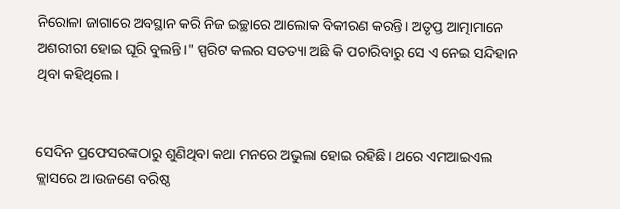ନିରୋଳା ଜାଗାରେ ଅବସ୍ଥାନ କରି ନିଜ ଇଚ୍ଛାରେ ଆଲୋକ ବିକୀରଣ କରନ୍ତି। ଅତୃପ୍ତ ଆତ୍ମାମାନେ ଅଶରୀରୀ ହୋଇ ଘୂରି ବୁଲନ୍ତି।" ସ୍ପରିଟ କଲର ସତତ୍ୟା ଅଛି କି ପଚାରିବାରୁ ସେ ଏ ନେଇ ସନ୍ଦିହାନ ଥିବା କହିଥିଲେ।


ସେଦିନ ପ୍ରଫେସରଙ୍କଠାରୁ ଶୁଣିଥିବା କଥା ମନରେ ଅଭୁଲା ହୋଇ ରହିଛି। ଥରେ ଏମ‌ଆଇଏଲ କ୍ଲାସରେ ଅ।ଉଜଣେ ବରିଷ୍ଠ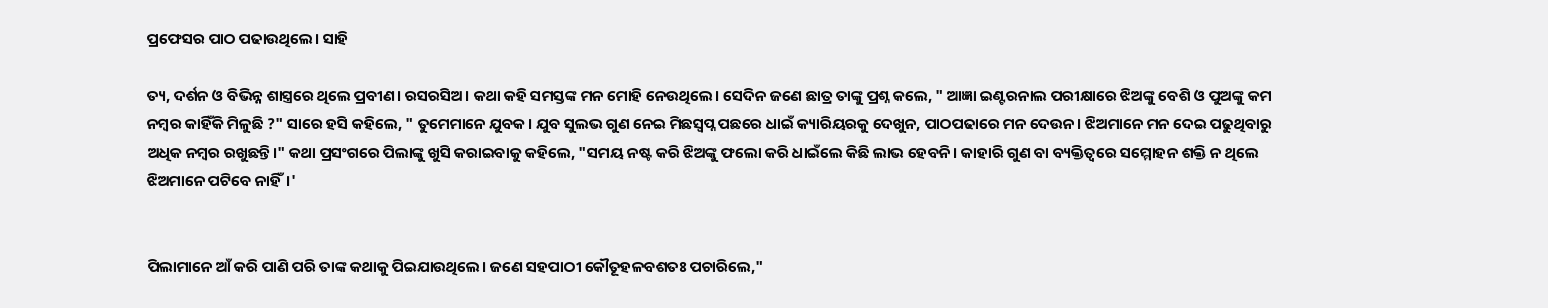ପ୍ରଫେସର ପାଠ ପଢାଉଥିଲେ। ସାହି

ତ୍ୟ, ଦର୍ଶନ ଓ ବିଭିନ୍ନ ଶାସ୍ତ୍ରରେ ଥିଲେ ପ୍ରବୀଣ। ରସରସିଅ। କଥା କହି ସମସ୍ତଙ୍କ ମନ ମୋହି ନେଉଥିଲେ। ସେଦିନ ଜଣେ ଛାତ୍ର ତାଙ୍କୁ ପ୍ରଶ୍ନ କଲେ, " ଆଜ୍ଞା ଇଣ୍ଟରନାଲ ପରୀକ୍ଷାରେ ଝିଅଙ୍କୁ ବେଶି ଓ ପୁଅଙ୍କୁ କମ ନମ୍ବର କାହିଁକି ମିଳୁଛି ?" ସାରେ ହସି କହିଲେ, " ତୁମେମାନେ ଯୁବକ। ଯୁବ ସୁଲଭ ଗୁଣ ନେଇ ମିଛସ୍ବପ୍ନ ପଛରେ ଧାଇଁ କ୍ୟାରିୟରକୁ ଦେଖୁନ, ପାଠପଢାରେ ମନ ଦେଉନ। ଝିଅମାନେ ମନ ଦେଇ ପଢୁଥିବାରୁ ଅଧିକ ନମ୍ବର ରଖୁଛନ୍ତି।" କଥା ପ୍ରସଂଗରେ ପିଲାଙ୍କୁ ଖୁସି କରାଇବାକୁ କହିଲେ, "ସମୟ ନଷ୍ଟ କରି ଝିଅଙ୍କୁ ଫଲୋ କରି ଧାଇଁଲେ କିଛି ଲାଭ ହେବନି। କାହାରି ଗୁଣ ବା ବ୍ୟକ୍ତିତ୍ବରେ ସମ୍ମୋହନ ଶକ୍ତି ନ ଥିଲେ ଝିଅମାନେ ପଟିବେ ନାହିଁ।'


ପିଲାମାନେ ଆଁ କରି ପାଣି ପରି ତାଙ୍କ କଥାକୁ ପିଇଯାଉଥିଲେ। ଜଣେ ସହପାଠୀ କୌତୂହଳବଶତଃ ପଚାରିଲେ,"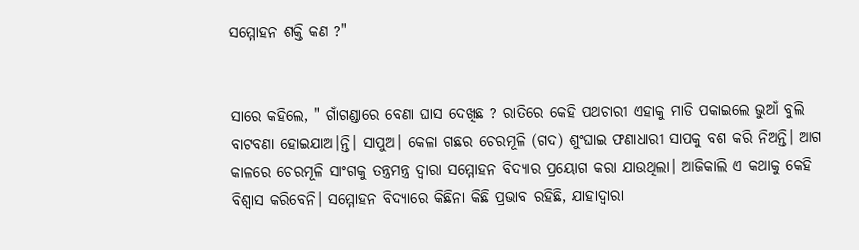ସମ୍ମୋହନ ଶକ୍ତି କଣ ?"


ସାରେ କହିଲେ, " ଗାଁଗଣ୍ଡାରେ ବେଣା ଘାସ ଦେଖିଛ ? ରାତିରେ କେହି ପଥଚାରୀ ଏହାକୁ ମାଡି ପକାଇଲେ ଭୁଆଁ ବୁଲି ବାଟବଣା ହୋଇଯାଅ।ନ୍ତି। ସାପୁଅ। କେଳା ଗଛର ଚେରମୂଳି (ଗଦ) ଶୁଂଘାଇ ଫଣାଧାରୀ ସାପକୁ ବଶ କରି ନିଅନ୍ତି। ଆଗ କାଳରେ ଚେରମୂଳି ସାଂଗକୁ ତନ୍ତ୍ରମନ୍ତ୍ର ଦ୍ବାରା ସମ୍ମୋହନ ବିଦ୍ୟାର ପ୍ରୟୋଗ କରା ଯାଉଥିଲା। ଆଜିକାଲି ଏ କଥାକୁ କେହି ବିଶ୍ବାସ କରିବେନି। ସମ୍ମୋହନ ବିଦ୍ୟାରେ କିଛିନା କିଛି ପ୍ରଭାବ ରହିଛି, ଯାହାଦ୍ବାରା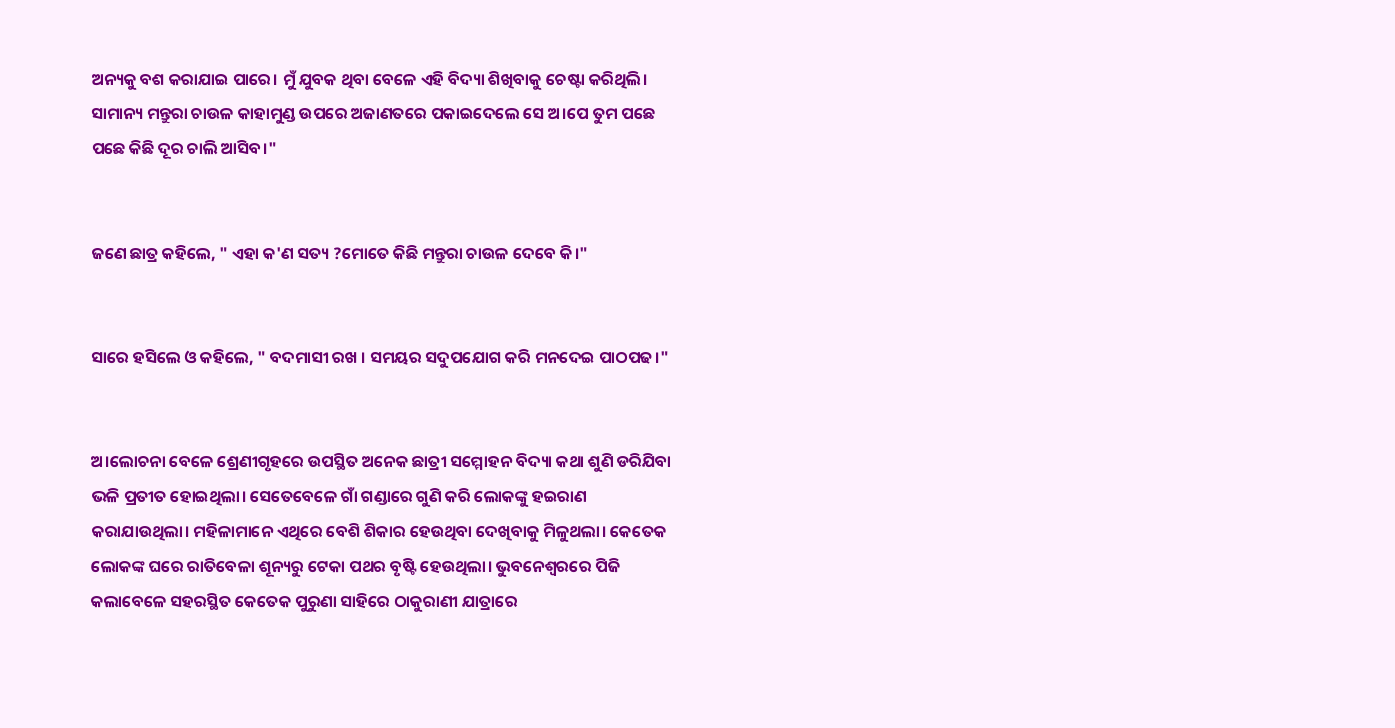ଅନ୍ୟକୁ ବଶ କରାଯାଇ ପାରେ। ମୁଁ ଯୁବକ ଥିବା ବେଳେ ଏହି ବିଦ୍ୟା ଶିଖିବାକୁ ଚେଷ୍ଟା କରିଥିଲି। ସାମାନ୍ୟ ମନ୍ତୁରା ଚାଉଳ କାହାମୁଣ୍ଡ ଉପରେ ଅଜାଣତରେ ପକାଇଦେଲେ ସେ ଅ।ପେ ତୁମ ପଛେ ପଛେ କିଛି ଦୂର ଚାଲି ଆସିବ।"


ଜଣେ ଛାତ୍ର କହିଲେ, " ଏହା କ'ଣ ସତ୍ୟ ?ମୋତେ କିଛି ମନ୍ତୁରା ଚାଉଳ ଦେବେ କି।"


ସାରେ ହସିଲେ ଓ କହିଲେ, " ବଦମାସୀ ରଖ । ସମୟର ସଦୁପଯୋଗ କରି ମନଦେଇ ପାଠପଢ।"


ଅ।ଲୋଚନା ବେଳେ ଶ୍ରେଣୀଗୃହରେ ଉପସ୍ଥିତ ଅନେକ ଛାତ୍ରୀ ସମ୍ମୋହନ ବିଦ୍ୟା କଥା ଶୁଣି ଡରିଯିବା ଭଳି ପ୍ରତୀତ ହୋଇଥିଲା। ସେତେବେଳେ ଗାଁ ଗଣ୍ଡାରେ ଗୁଣି କରି ଲୋକଙ୍କୁ ହଇରାଣ କରାଯାଉଥିଲା। ମହିଳାମାନେ ଏଥିରେ ବେଶି ଶିକାର ହେଉଥିବା ଦେଖିବାକୁ ମିଳୁଥଲା। କେତେକ ଲୋକଙ୍କ ଘରେ ରାତିବେଳା ଶୂନ୍ୟରୁ ଟେକା ପଥର ବୃଷ୍ଟି ହେଉଥିଲା। ଭୁବନେଶ୍ବରରେ ପିଜି କଲାବେଳେ ସହରସ୍ଥିତ କେତେକ ପୁରୁଣା ସାହିରେ ଠାକୁରାଣୀ ଯାତ୍ରାରେ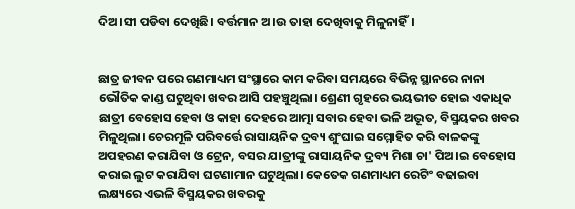ଦିଅ।ସୀ ପଡିବା ଦେଖିଛି। ବର୍ତ୍ତମାନ ଅ।ଉ ତାହା ଦେଖିବାକୁ ମିଳୁନାହିଁ।


ଛାତ୍ର ଜୀବନ ପରେ ଗଣମାଧ୍ୟମ ସଂସ୍ଥାରେ କାମ କରିବା ସମୟରେ ବିଭିନ୍ନ ସ୍ଥାନରେ ନାନା ଭୌତିକ କାଣ୍ଡ ଘଟୁଥିବା ଖବର ଆସି ପହଞ୍ଚୁଥିଲା। ଶ୍ରେଣୀ ଗୃହରେ ଭୟଭୀତ ହୋଇ ଏକାଧିକ ଛାତ୍ରୀ ବେହୋସ ହେବା ଓ କାହା ଦେହରେ ଆତ୍ମା ସବାର ହେବା ଭଳି ଅଦ୍ଭୂତ, ବିସ୍ମୟକର ଖବର ମିଳୁଥିଲା। ଚେରମୂଳି ପରିବର୍ତ୍ତେ ରାସାୟନିକ ଦ୍ରବ୍ୟ ଶୁଂଘାଇ ସମ୍ମୋହିତ କରି ବାଳକଙ୍କୁ ଅପହରଣ କରାଯିବା ଓ ଟ୍ରେନ, ବସର ଯାତ୍ରୀଙ୍କୁ ରାସାୟନିକ ଦ୍ରବ୍ୟ ମିଶା ଚା' ପିଅ।ଇ ବେହୋସ କରାଇ ଲୁଟ କରାଯିବା ଘଟଣାମାନ ଘଟୁଥିଲା। କେତେକ ଗଣମାଧ୍ୟମ ରେଟିଂ ବଢାଇବା ଲକ୍ଷ୍ୟରେ ଏଭଳି ବିସ୍ମୟକର ଖବରକୁ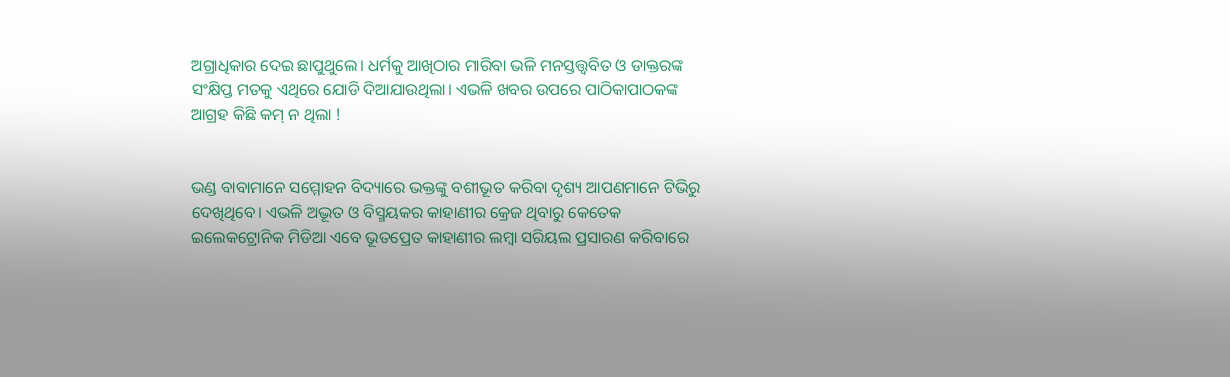ଅଗ୍ରାଧିକାର ଦେଇ ଛାପୁଥୁଲେ। ଧର୍ମକୁ ଆଖିଠାର ମାରିବା ଭଳି ମନସ୍ତତ୍ତ୍ବବିତ ଓ ଡାକ୍ତରଙ୍କ ସଂକ୍ଷିପ୍ତ ମତକୁ ଏଥିରେ ଯୋଡି ଦିଆଯାଉଥିଲା। ଏଭଳି ଖବର ଉପରେ ପାଠିକାପାଠକଙ୍କ ଆଗ୍ରହ କିଛି କମ୍ ନ ଥିଲା !


ଭଣ୍ଡ ବାବାମାନେ ସମ୍ମୋହନ ବିଦ୍ୟାରେ ଭକ୍ତଙ୍କୁ ବଶୀଭୂତ କରିବା ଦୃଶ୍ୟ ଆପଣମାନେ ଟିଭିରୁ ଦେଖିଥିବେ। ଏଭଳି ଅଦ୍ଭୂତ ଓ ବିସ୍ମୟକର କାହାଣୀର କ୍ରେଜ ଥିବାରୁ କେତେକ ଇଲେକଟ୍ରୋନିକ ମିଡିଆ ଏବେ ଭୂତପ୍ରେତ କାହାଣୀର ଲମ୍ବା ସରିୟଲ ପ୍ରସାରଣ କରିବାରେ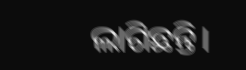ଲାଗିଛନ୍ତି।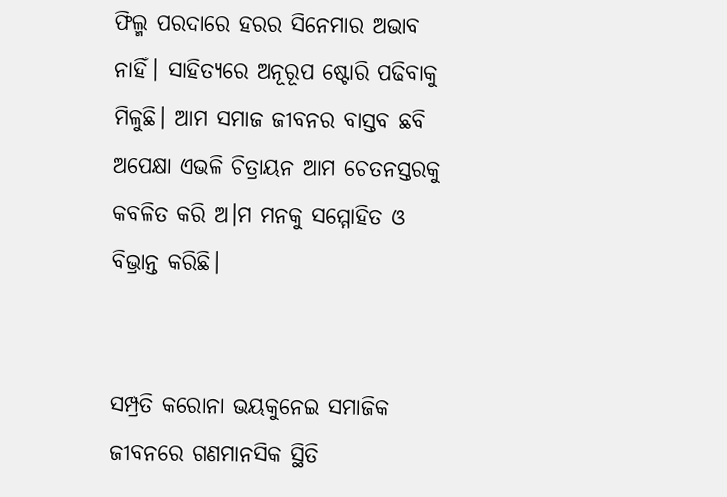ଫିଲ୍ମ ପରଦାରେ ହରର ସିନେମାର ଅଭାବ ନାହିଁ। ସାହିତ୍ୟରେ ଅନୂରୂପ ଷ୍ଟୋରି ପଢିବାକୁ ମିଳୁଛି। ଆମ ସମାଜ ଜୀବନର ବାସ୍ତବ ଛବି ଅପେକ୍ଷା ଏଭଳି ଚିତ୍ରାୟନ ଆମ ଚେତନସ୍ତରକୁ କବଳିତ କରି ଅ।ମ ମନକୁ ସମ୍ମୋହିତ ଓ ବିଭ୍ରାନ୍ତ କରିଛି।


ସମ୍ପ୍ରତି କରୋନା ଭୟକୁନେଇ ସମାଜିକ ଜୀବନରେ ଗଣମାନସିକ ସ୍ଥିତି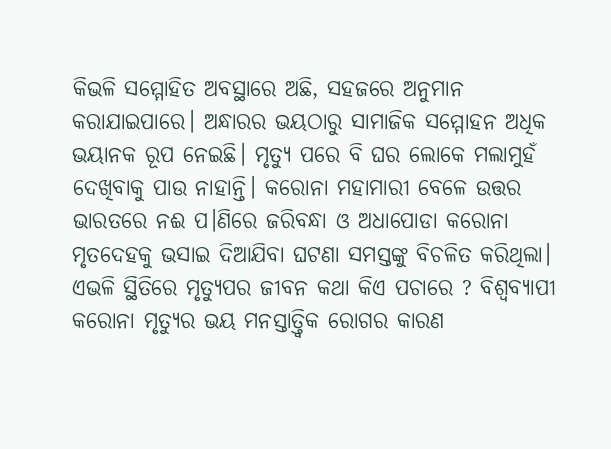କିଭଳି ସମ୍ମୋହିତ ଅବସ୍ଥାରେ ଅଛି, ସହଜରେ ଅନୁମାନ କରାଯାଇପାରେ। ଅନ୍ଧାରର ଭୟଠାରୁ ସାମାଜିକ ସମ୍ମୋହନ ଅଧିକ ଭୟାନକ ରୂପ ନେଇଛି। ମୃତ୍ୟୁ ପରେ ବି ଘର ଲୋକେ ମଲାମୁହଁ ଦେଖିବାକୁ ପାଉ ନାହାନ୍ତି। କରୋନା ମହାମାରୀ ବେଳେ ଉତ୍ତର ଭାରତରେ ନଈ ପ।ଣିରେ ଜରିବନ୍ଧା ଓ ଅଧାପୋଡା କରୋନା ମୃତଦେହକୁ ଭସାଇ ଦିଆଯିବା ଘଟଣା ସମସ୍ତଙ୍କୁ ବିଚଳିତ କରିଥିଲା। ଏଭଳି ସ୍ଥିତିରେ ମୃତ୍ୟୁପର ଜୀବନ କଥା କିଏ ପଚାରେ ? ବିଶ୍ବବ୍ୟାପୀ କରୋନା ମୃତ୍ୟୁର ଭୟ ମନସ୍ତାତ୍ତ୍ବିକ ରୋଗର କାରଣ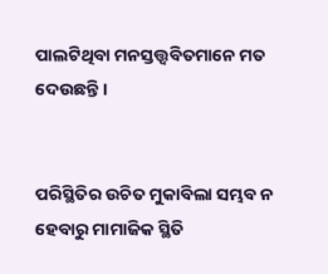ପାଲଟିଥିବା ମନସ୍ତତ୍ତ୍ବବିତମାନେ ମତ ଦେଉଛନ୍ତି।


ପରିସ୍ଥିତିର ଉଚିତ ମୁକାବିଲା ସମ୍ଭବ ନ ହେବାରୁ ମାମାଜିକ ସ୍ଥିତି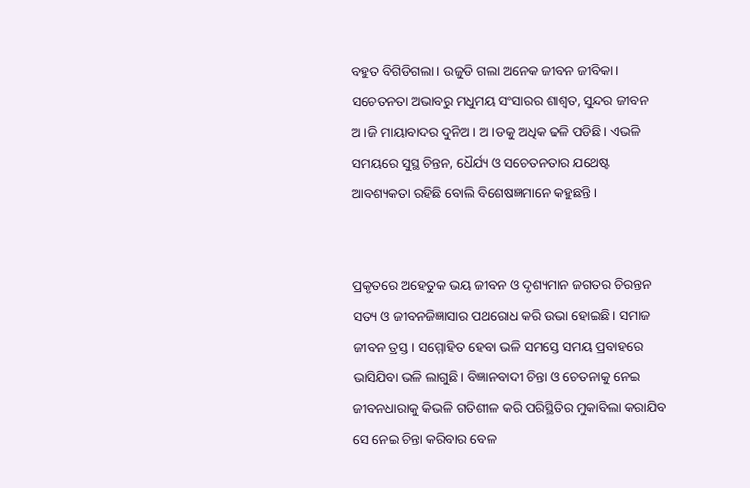ବହୁତ ବିଗିଡିଗଲା। ଉଜୁଡି ଗଲା ଅନେକ ଜୀବନ ଜୀବିକା। ସଚେତନତା ଅଭାବରୁ ମଧୁମୟ ସଂସାରର ଶାଶ୍ବତ, ସୁନ୍ଦର ଜୀବନ ଅ।ଜି ମାୟାବାଦର ଦୁନିଅ। ଅ।ଡକୁ ଅଧିକ ଢଳି ପଡିଛି। ଏଭଳି ସମୟରେ ସୁସ୍ଥ ଚିନ୍ତନ, ଧୈର୍ଯ୍ୟ ଓ ସଚେତନତାର ଯଥେଷ୍ଟ ଆବଶ୍ୟକତା ରହିଛି ବୋଲି ବିଶେଷଜ୍ଞମାନେ କହୁଛନ୍ତି।


ପ୍ରକୃତରେ ଅହେତୁକ ଭୟ ଜୀବନ ଓ ଦୃଶ୍ୟମାନ ଜଗତର ଚିରନ୍ତନ ସତ୍ୟ ଓ ଜୀବନଜିଜ୍ଞାସାର ପଥରୋଧ କରି ଉଭା ହୋଇଛି। ସମାଜ ଜୀବନ ତ୍ରସ୍ତ। ସମ୍ମୋହିତ ହେବା ଭଳି ସମସ୍ତେ ସମୟ ପ୍ରବାହରେ ଭାସିଯିବା ଭଳି ଲାଗୁଛି। ବିଜ୍ଞାନବାଦୀ ଚିନ୍ତା ଓ ଚେତନାକୁ ନେଇ ଜୀବନଧାରାକୁ କିଭଳି ଗତିଶୀଳ କରି ପରିସ୍ଥିତିର ମୁକାବିଲା କରାଯିବ ସେ ନେଇ ଚିନ୍ତା କରିବାର ବେଳ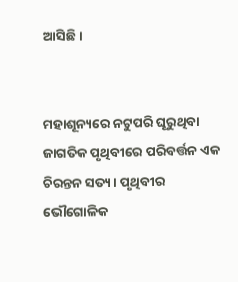ଆସିଛି।


ମହାଶୂନ୍ୟରେ ନଟୁପରି ଘୂରୁଥିବା ଜାଗତିକ ପୃଥିବୀରେ ପରିବର୍ତ୍ତନ ଏକ ଚିରନ୍ତନ ସତ୍ୟ। ପୃଥିବୀର ଭୌଗୋଳିକ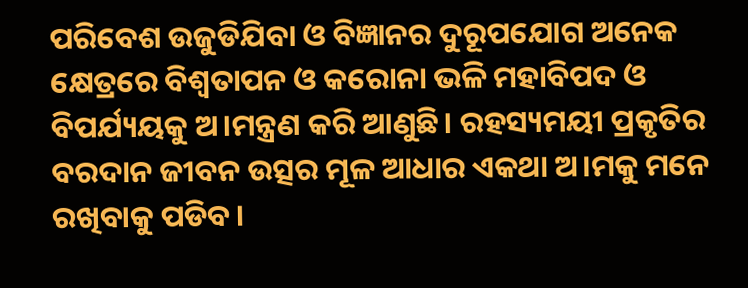ପରିବେଶ ଉଜୁଡିଯିବା ଓ ବିଜ୍ଞାନର ଦୁରୂପଯୋଗ ଅନେକ କ୍ଷେତ୍ରରେ ବିଶ୍ବତାପନ ଓ କରୋନା ଭଳି ମହାବିପଦ ଓ ବିପର୍ଯ୍ୟୟକୁ ଅ।ମନ୍ତ୍ରଣ କରି ଆଣୁଛି। ରହସ୍ୟମୟୀ ପ୍ରକୃତିର ବରଦାନ ଜୀବନ ଉତ୍ସର ମୂଳ ଆଧାର ଏକଥା ଅ।ମକୁ ମନେ ରଖିବାକୁ ପଡିବ।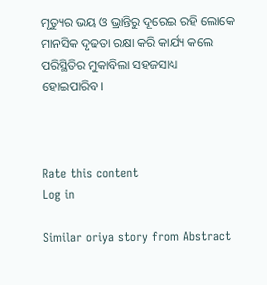ମୃତ୍ୟୁର ଭୟ ଓ ଭ୍ରାନ୍ତିରୁ ଦୂରେଇ ରହି ଲୋକେ ମାନସିକ ଦୃଢତା ରକ୍ଷା କରି କାର୍ଯ୍ୟ କଲେ ପରିସ୍ଥିତିର ମୁକାବିଲା ସହଜସାଧ୍ୟ ହୋଇପାରିବ।



Rate this content
Log in

Similar oriya story from Abstract